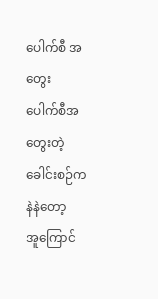ပေါက်စီ အတွေး
ပေါက်စီအတွေးတဲ့ ခေါင်းစဉ်က နဲနဲတော့
အူကြောင်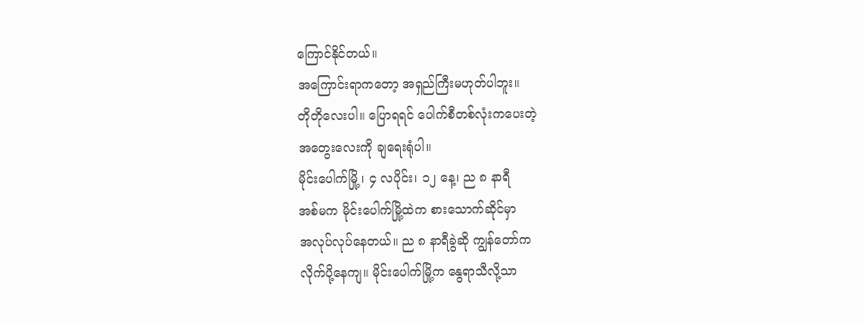ကြောင်နိုင်တယ်။
အကြောင်းရာကတော့ အရှည်ကြီးမဟုတ်ပါဘူး။
တိုတိုလေးပါ။ ပြောရရင် ပေါက်စီတစ်လုံးကပေးတဲ့
အတွေးလေးကို ချရေးရုံပါ။
မိုင်းပေါက်မြို့ ၊ ၄ လပိုင်း၊ ၁၂ နေ့၊ ည ၈ နာရီ
အစ်မက မိုင်းပေါက်မြို့ထဲက စားသောက်ဆိုင်မှာ
အလုပ်လုပ်နေတယ်။ ည ၈ နာရီခွဲဆို ကျွန်တော်က
လိုက်ပို့နေကျ။ မိုင်းပေါက်မြို့က နွေရာသီလို့သာ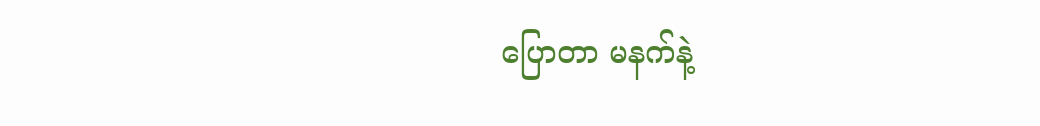ပြောတာ မနက်နဲ့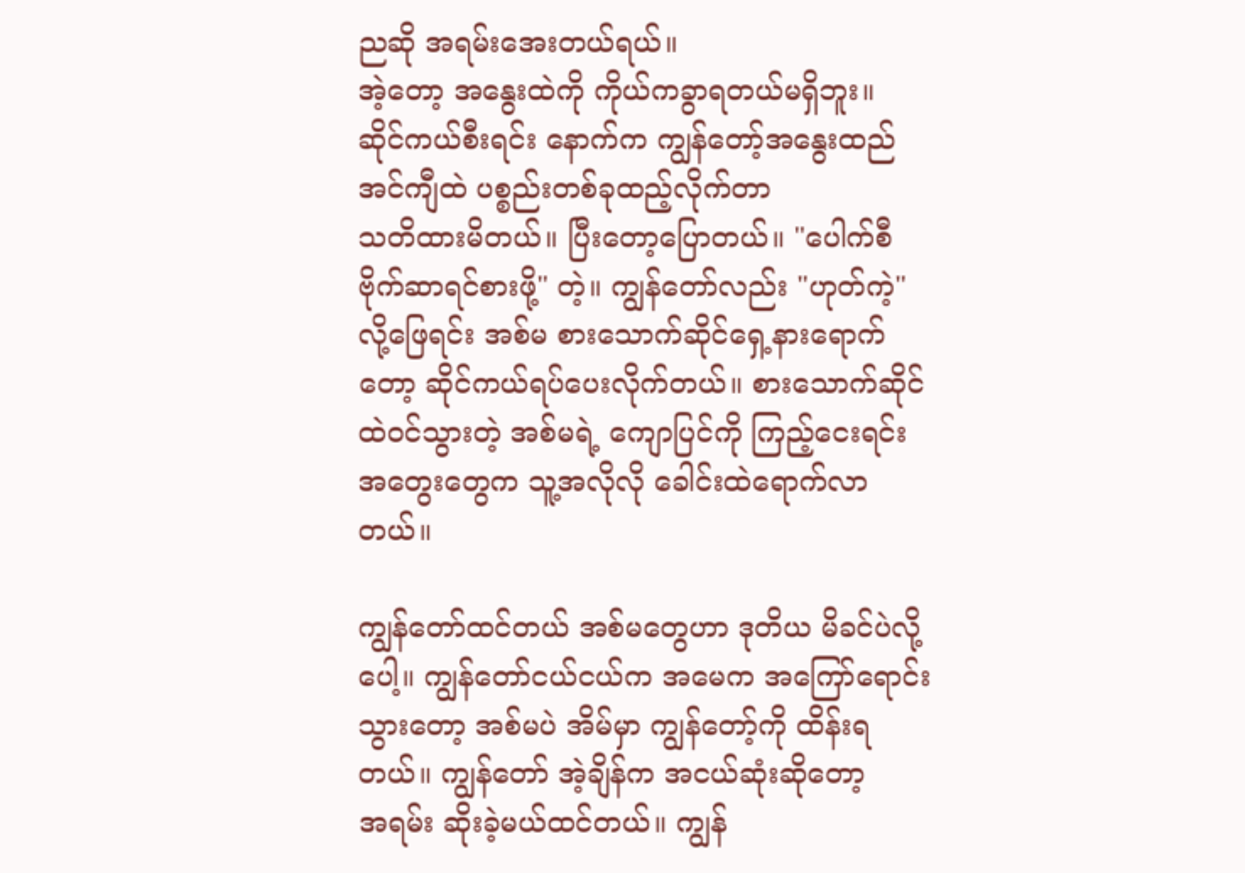ညဆို အရမ်းအေးတယ်ရယ်။
အဲ့တော့ အနွေးထဲကို ကိုယ်ကခွာရတယ်မရှိဘူး။
ဆိုင်ကယ်စီးရင်း နောက်က ကျွန်တော့်အနွေးထည်
အင်ကျီထဲ ပစ္စည်းတစ်ခုထည့်လိုက်တာ
သတိထားမိတယ်။ ပြီးတော့ပြောတယ်။ "ပေါက်စီ
ဗိုက်ဆာရင်စားဖို့" တဲ့။ ကျွန်တော်လည်း "ဟုတ်ကဲ့"
လို့ဖြေရင်း အစ်မ စားသောက်ဆိုင်ရှေ့နားရောက်
တော့ ဆိုင်ကယ်ရပ်ပေးလိုက်တယ်။ စားသောက်ဆိုင်
ထဲဝင်သွားတဲ့ အစ်မရဲ့ ကျောပြင်ကို ကြည့်ငေးရင်း
အတွေးတွေက သူ့အလိုလို ခေါင်းထဲရောက်လာ
တယ်။

ကျွန်တော်ထင်တယ် အစ်မတွေဟာ ဒုတိယ မိခင်ပဲလို့
ပေါ့။ ကျွန်တော်ငယ်ငယ်က အမေက အကြော်ရောင်း
သွားတော့ အစ်မပဲ အိမ်မှာ ကျွန်တော့်ကို ထိန်းရ
တယ်။ ကျွန်တော် အဲ့ချိန်က အငယ်ဆုံးဆိုတော့
အရမ်း ဆိုးခဲ့မယ်ထင်တယ်။ ကျွန်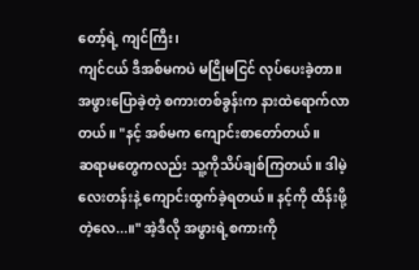တော့်ရဲ့ ကျင်ကြီး၊
ကျင်ငယ် ဒီအစ်မကပဲ မငြိုမငြင် လုပ်ပေးခဲ့တာ။
အဖွားပြောခဲ့တဲ့ စကားတစ်ခွန်းက နားထဲရောက်လာ
တယ်။ "နင့် အစ်မက ကျောင်းစာတော်တယ်။
ဆရာမတွေကလည်း သူ့ကိုသိပ်ချစ်ကြတယ်။ ဒါမဲ့
လေးတန်းနဲ့ ကျောင်းထွက်ခဲ့ရတယ်။ နင့်ကို ထိန်းဖို့
တဲ့လေ...။" အဲ့ဒီလို အဖွားရဲ့စကားကို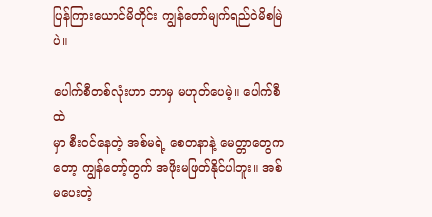ပြန်ကြားယောင်မိတိုင်း ကျွန်တော်မျက်ရည်ဝဲမိစမြဲပဲ။

ပေါက်စီတစ်လုံးဟာ ဘာမှ မဟုတ်ပေမဲ့။ ပေါက်စီထဲ
မှာ စီးဝင်နေတဲ့ အစ်မရဲ့ စေတနာနဲ့ မေတ္တာတွေက
တော့ ကျွန်တော့်တွက် အဖိုးမဖြတ်နိုင်ပါဘူး။ အစ်မပေးတဲ့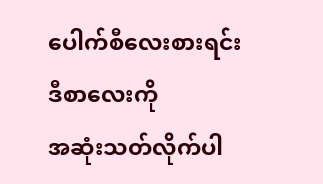ပေါက်စီလေးစားရင်း ဒီစာလေးကို
အဆုံးသတ်လိုက်ပါ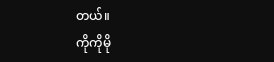တယ်။
ကိုကိုမို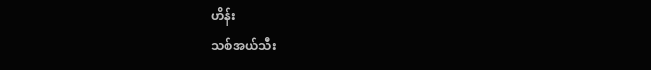ဟိန်း
သစ်အယ်သီး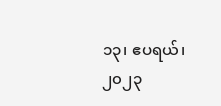၁၃၊ ဧပရယ်၊ ၂၀၂၃